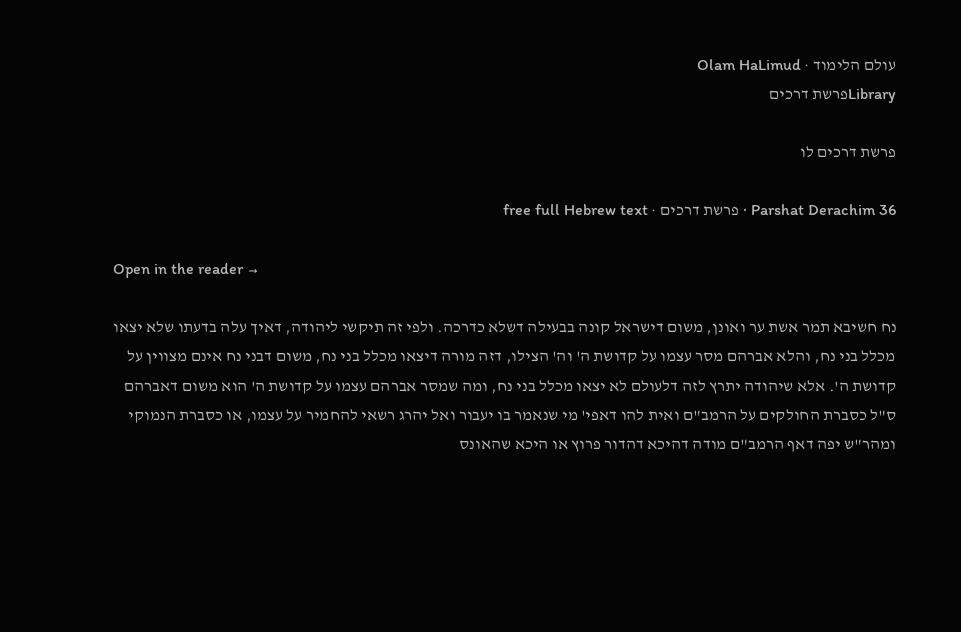עולם הלימוד · Olam HaLimud
Libraryפרשת דרכים

פרשת דרכים לו

Parshat Derachim 36 · פרשת דרכים · free full Hebrew text

Open in the reader →

נח חשיבא תמר אשת ער ואונן, משום דישראל קונה בבעילה דשלא כדרכה. ולפי זה תיקשי ליהודה, דאיך עלה בדעתו שלא יצאו מכלל בני נח, והלא אברהם מסר עצמו על קדושת ה' וה' הצילו, דזה מורה דיצאו מכלל בני נח, משום דבני נח אינם מצווין על קדושת ה'. אלא שיהודה יתרץ לזה דלעולם לא יצאו מכלל בני נח, ומה שמסר אברהם עצמו על קדושת ה' הוא משום דאברהם ס"ל כסברת החולקים על הרמב"ם ואית להו דאפי' מי שנאמר בו יעבור ואל יהרג רשאי להחמיר על עצמו, או כסברת הנמוקי ומהר"ש יפה דאף הרמב"ם מודה דהיכא דהדור פרוץ או היכא שהאונס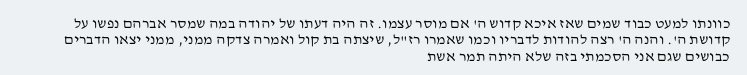כוונתו למעט כבוד שמים שאז איכא קדוש ה' אם מוסר עצמו. זה היה דעתו של יהודה במה שמסר אברהם נפשו על קדושת ה'. והנה ה' רצה להודות לדבריו וכמו שאמרו רז"ל, שיצתה בת קול ואמרה צדקה ממני, ממני יצאו הדברים כבושים שגם אני הסכמתי בזה שלא היתה תמר אשת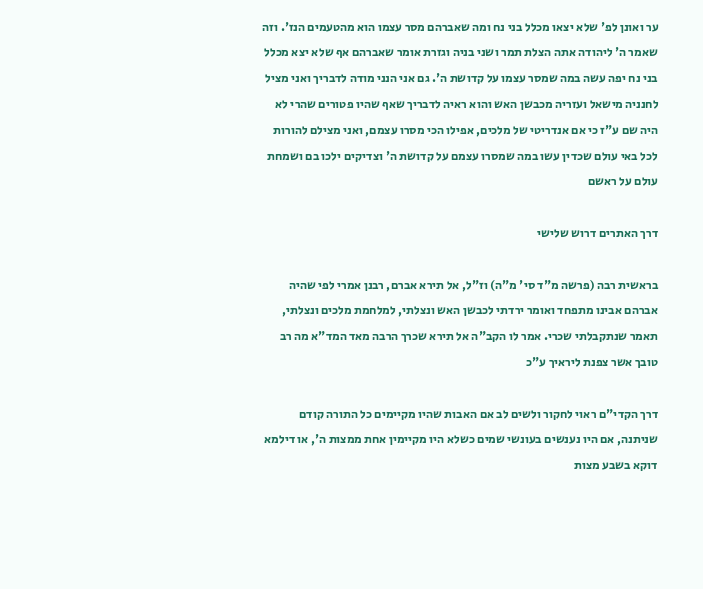ער ואונן לפ' שלא יצאו מכלל בני נח ומה שאברהם מסר עצמו הוא מהטעמים הנז'. וזה שאמר ה' ליהודה אתה הצלת תמר ושני בניה וגזרת אומר שאברהם אף שלא יצא מכלל בני נח יפה עשה במה שמסר עצמו על קדושת ה'. גם אני הנני מודה לדבריך ואני מציל לחנניה מישאל ועזריה מכבשן האש והוא ראיה לדבריך שאף שהיו פטורים שהרי לא היה שם ע"ז כי אם אנדריטי של מלכים, אפילו הכי מסרו עצמם, ואני מצילם להורות לכל באי עולם שכדין עשו במה שמסרו עצמם על קדושת ה' וצדיקים ילכו בם ושמחת עולם על ראשם

דרך האתרים דרוש שלישי

בראשית רבה (פרשה מ"ד סי' מ"ה) וז"ל, אל תירא אברם, רבנן אמרי לפי שהיה אברהם אבינו מתפחד ואומר ירדתי לכבשן האש ונצלתי, למלחמת מלכים ונצלתי, תאמר שנתקבלתי שכרי. אמר לו הקב"ה אל תירא שכרך הרבה מאד המד"א מה רב טובך אשר צפנת ליראיך ע"כ

דרך הקדי"ם ראוי לחקור ולשים לב אם האבות שהיו מקיימים כל התורה קודם שניתנה, אם היו נענשים בעונשי שמים כשלא היו מקיימין אחת ממצות ה', או דילמא דוקא בשבע מצות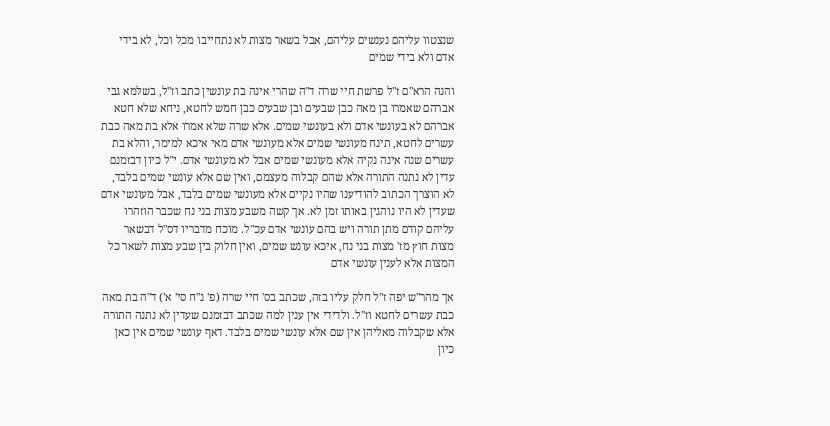שנצטוו עליהם נענשים עליהם, אבל בשאר מצות לא נתחייבו מכל וכל, לא בידי אדם ולא בידי שמים

והנה הרא"ם ז"ל פרשת חיי שרה ד"ה שהרי אינה בת עונשין כתב וז"ל, בשלמא גבי אברהם שאמרו בן מאה כבן שבעים ובן שבעים כבן חמש לחטא, ניחא שלא חטא אברהם לא בעונשי אדם ולא בעונשי שמים. אלא שרה שלא אמרו אלא בת מאה כבת עשרים לחטא, תינח מעונשי שמים אלא מעונשי אדם מאי איכא למימר, והלא בת עשרים שנה אינה נקיה אלא מעונשי שמים אבל לא מעונשי אדם. י"ל כיון דבזמנם עדין לא נתנה התורה אלא שהם קבלוה מעצמם, ואין שם אלא עונשי שמים בלבד, לא הוצרך הכתוב להודיענו שהיו נקיים אלא מעונשי שמים בלבד, אבל מעונשי אדם שעדין לא היו נוהגין באותו זמן לא. אך קשה משבע מצות בני נח שכבר הוזהרו עליהם קודם מתן תורה ויש בהם עונשי אדם עכ"ל. מוכח מדבריו דס"ל דבשאר מצות חוץ מז' מצות בני נח, איכא עונש שמים, ואין חלוק בין שבע מצות לשאר כל המצות אלא לענין עונשי אדם

אך מהר"ש יפה ז"ל חלק עליו בזה, שכתב בס' חיי שרה (פ' נ"ח סי' א') ד"ה בת מאה כבת עשרים לחטא וז"ל. ולדידי אין ענין למה שכתב דבזמנם שעדין לא נתנה התורה אלא שקבלוה מאליהן אין שם אלא עונשי שמים בלבד. דאף עונשי שמים אין כאן כיון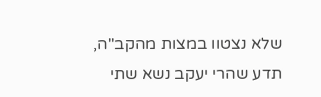שלא נצטוו במצות מהקב"ה, תדע שהרי יעקב נשא שתי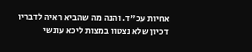אחיות עכ"ד. והנה מה שהביא ראיה לדבריו דכיון שלא נצטוו במצות ליכא עונשי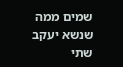שמים ממה שנשא יעקב שתי